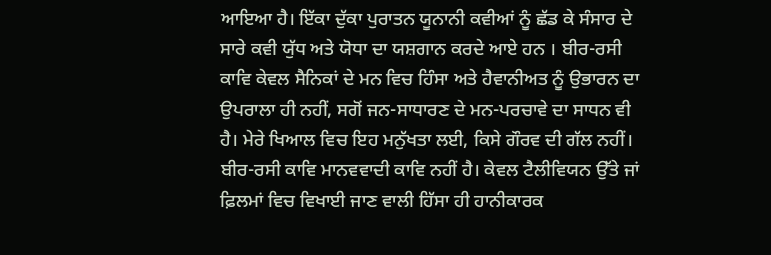ਆਇਆ ਹੈ। ਇੱਕਾ ਦੁੱਕਾ ਪੁਰਾਤਨ ਯੂਨਾਨੀ ਕਵੀਆਂ ਨੂੰ ਛੱਡ ਕੇ ਸੰਸਾਰ ਦੇ ਸਾਰੇ ਕਵੀ ਯੁੱਧ ਅਤੇ ਯੋਧਾ ਦਾ ਯਸ਼ਗਾਨ ਕਰਦੇ ਆਏ ਹਨ । ਬੀਰ-ਰਸੀ ਕਾਵਿ ਕੇਵਲ ਸੈਨਿਕਾਂ ਦੇ ਮਨ ਵਿਚ ਹਿੰਸਾ ਅਤੇ ਹੈਵਾਨੀਅਤ ਨੂੰ ਉਭਾਰਨ ਦਾ ਉਪਰਾਲਾ ਹੀ ਨਹੀਂ, ਸਗੋਂ ਜਨ-ਸਾਧਾਰਣ ਦੇ ਮਨ-ਪਰਚਾਵੇ ਦਾ ਸਾਧਨ ਵੀ ਹੈ। ਮੇਰੇ ਖਿਆਲ ਵਿਚ ਇਹ ਮਨੁੱਖਤਾ ਲਈ, ਕਿਸੇ ਗੌਰਵ ਦੀ ਗੱਲ ਨਹੀਂ। ਬੀਰ-ਰਸੀ ਕਾਵਿ ਮਾਨਵਵਾਦੀ ਕਾਵਿ ਨਹੀਂ ਹੈ। ਕੇਵਲ ਟੈਲੀਵਿਯਨ ਉੱਤੇ ਜਾਂ ਫ਼ਿਲਮਾਂ ਵਿਚ ਵਿਖਾਈ ਜਾਣ ਵਾਲੀ ਹਿੱਸਾ ਹੀ ਹਾਨੀਕਾਰਕ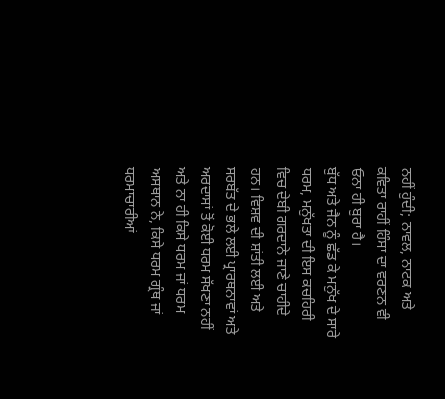ਨਹੀਂ ਹੁੰਦੀ; ਨਾਵਲ, ਨਾਟਕ ਅਤੇ ਕਵਿਤਾ ਰਾਹੀਂ ਹਿੰਸਾ ਦਾ ਵਰਣਨ ਵੀ ਓਨਾ ਹੀ ਬੁਰਾ ਹੈ।
ਬੁੱਧ ਅਤੇ ਜੈਨ ਨੂੰ ਛੱਡ ਕੇ ਮਨੁੱਖ ਦੇ ਸਾਰੇ ਧਰਮ, ਮਨੁੱਖਤਾ ਦੀ ਇਸ ਕਚਹਿਰੀ ਵਿਚ ਦੇਬੀ ਗਰਦਾਨੇ ਜਾਣੇ ਚਾਹੀਦੇ ਹਨ। ਵਿਸ਼ਵ ਦੀ ਸ਼ਾਂਤੀ ਲਈ ਅਤੇ ਸਰਬੱਤ ਦੇ ਭਲੇ ਲਈ ਪ੍ਰਾਰਥਨਾਵਾਂ ਅਤੇ ਅਰਦਾਸਾਂ ਤੋਂ ਕੋਈ ਧਰਮ ਸੱਖਣਾ ਨਹੀਂ ਅਤੇ ਨਾ ਹੀ ਕਿਸੇ ਧਰਮ ਜਾਂ ਧਰਮ ਅਸਥਾਨ ਨੇ, ਕਿਸੇ ਧਰਮ ਗ੍ਰੰਥ ਜਾਂ ਧਰਮਾਚਾਰੀਆਂ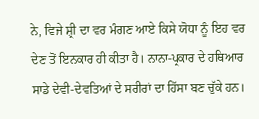ਨੇ, ਵਿਜੇ ਸ਼੍ਰੀ ਦਾ ਵਰ ਮੰਗਣ ਆਏ ਕਿਸੇ ਯੋਧਾ ਨੂੰ ਇਹ ਵਰ ਦੇਣ ਤੋਂ ਇਨਕਾਰ ਹੀ ਕੀਤਾ ਹੈ। ਨਾਨਾ-ਪ੍ਰਕਾਰ ਦੇ ਹਥਿਆਰ ਸਾਡੇ ਦੇਵੀ-ਦੇਵਤਿਆਂ ਦੇ ਸਰੀਰਾਂ ਦਾ ਹਿੱਸਾ ਬਣ ਚੁੱਕੇ ਹਨ।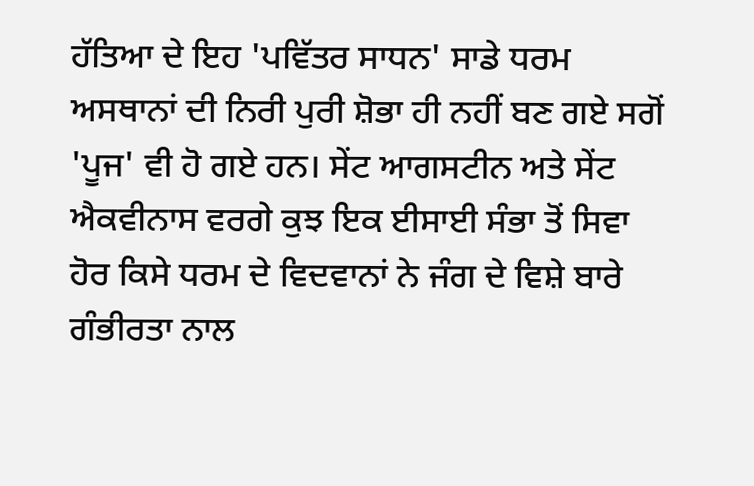ਹੱਤਿਆ ਦੇ ਇਹ 'ਪਵਿੱਤਰ ਸਾਧਨ' ਸਾਡੇ ਧਰਮ ਅਸਥਾਨਾਂ ਦੀ ਨਿਰੀ ਪੁਰੀ ਸ਼ੋਭਾ ਹੀ ਨਹੀਂ ਬਣ ਗਏ ਸਗੋਂ 'ਪੂਜ' ਵੀ ਹੋ ਗਏ ਹਨ। ਸੇਂਟ ਆਗਸਟੀਨ ਅਤੇ ਸੇਂਟ ਐਕਵੀਨਾਸ ਵਰਗੇ ਕੁਝ ਇਕ ਈਸਾਈ ਸੰਭਾ ਤੋਂ ਸਿਵਾ ਹੋਰ ਕਿਸੇ ਧਰਮ ਦੇ ਵਿਦਵਾਨਾਂ ਨੇ ਜੰਗ ਦੇ ਵਿਸ਼ੇ ਬਾਰੇ ਗੰਭੀਰਤਾ ਨਾਲ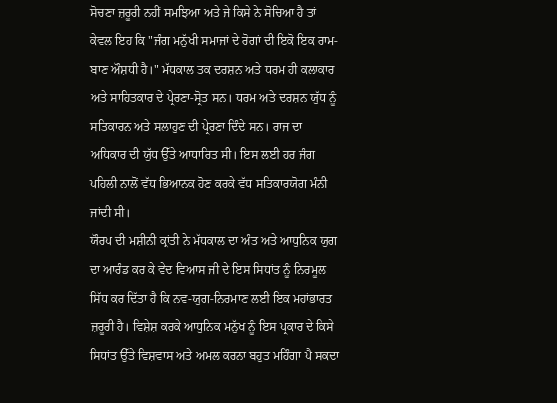ਸੋਚਣਾ ਜ਼ਰੂਰੀ ਨਹੀਂ ਸਮਝਿਆ ਅਤੇ ਜੇ ਕਿਸੇ ਨੇ ਸੋਚਿਆ ਹੈ ਤਾਂ ਕੇਵਲ ਇਹ ਕਿ "ਜੰਗ ਮਨੁੱਖੀ ਸਮਾਜਾਂ ਦੇ ਰੋਗਾਂ ਦੀ ਇਕੋ ਇਕ ਰਾਮ-ਬਾਣ ਔਸ਼ਧੀ ਹੈ।" ਮੱਧਕਾਲ ਤਕ ਦਰਸ਼ਨ ਅਤੇ ਧਰਮ ਹੀ ਕਲਾਕਾਰ ਅਤੇ ਸਾਹਿਤਕਾਰ ਦੇ ਪ੍ਰੇਰਣਾ-ਸ੍ਰੋਤ ਸਨ। ਧਰਮ ਅਤੇ ਦਰਸ਼ਨ ਯੁੱਧ ਨੂੰ ਸਤਿਕਾਰਨ ਅਤੇ ਸਲਾਹੁਣ ਦੀ ਪ੍ਰੇਰਣਾ ਦਿੰਦੇ ਸਨ। ਰਾਜ ਦਾ ਅਧਿਕਾਰ ਦੀ ਯੁੱਧ ਉੱਤੇ ਆਧਾਰਿਤ ਸੀ। ਇਸ ਲਈ ਹਰ ਜੰਗ ਪਹਿਲੀ ਨਾਲੋਂ ਵੱਧ ਭਿਆਨਕ ਹੋਣ ਕਰਕੇ ਵੱਧ ਸਤਿਕਾਰਯੋਗ ਮੰਨੀ ਜਾਂਦੀ ਸੀ।
ਯੌਰਪ ਦੀ ਮਸ਼ੀਨੀ ਕ੍ਰਾਂਤੀ ਨੇ ਮੱਧਕਾਲ ਦਾ ਅੰਤ ਅਤੇ ਆਧੁਨਿਕ ਯੁਗ ਦਾ ਆਰੰਡ ਕਰ ਕੇ ਵੇਦ ਵਿਆਸ ਜੀ ਦੇ ਇਸ ਸਿਧਾਂਤ ਨੂੰ ਨਿਰਮੂਲ ਸਿੱਧ ਕਰ ਦਿੱਤਾ ਹੈ ਕਿ ਨਵ-ਯੁਗ-ਨਿਰਮਾਣ ਲਈ ਇਕ ਮਹਾਂਭਾਰਤ ਜ਼ਰੂਰੀ ਹੈ। ਵਿਸ਼ੇਸ਼ ਕਰਕੇ ਆਧੁਨਿਕ ਮਨੁੱਖ ਨੂੰ ਇਸ ਪ੍ਰਕਾਰ ਦੇ ਕਿਸੇ ਸਿਧਾਂਤ ਉੱਤੇ ਵਿਸ਼ਵਾਸ ਅਤੇ ਅਮਲ ਕਰਨਾ ਬਹੁਤ ਮਹਿੰਗਾ ਪੈ ਸਕਦਾ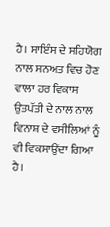ਹੈ। ਸਾਇੰਸ ਦੇ ਸਹਿਯੋਗ ਨਾਲ ਸਨਅਤ ਵਿਚ ਹੋਣ ਵਾਲਾ ਹਰ ਵਿਕਾਸ ਉਤਪੱਤੀ ਦੇ ਨਾਲ ਨਾਲ ਵਿਨਾਸ਼ ਦੇ ਵਸੀਲਿਆਂ ਨੂੰ ਵੀ ਵਿਕਸਾਉਂਦਾ ਗਿਆ ਹੈ।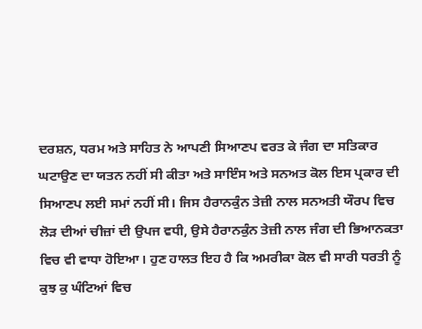ਦਰਸ਼ਨ, ਧਰਮ ਅਤੇ ਸਾਹਿਤ ਨੇ ਆਪਣੀ ਸਿਆਣਪ ਵਰਤ ਕੇ ਜੰਗ ਦਾ ਸਤਿਕਾਰ ਘਟਾਉਣ ਦਾ ਯਤਨ ਨਹੀਂ ਸੀ ਕੀਤਾ ਅਤੇ ਸਾਇੰਸ ਅਤੇ ਸਨਅਤ ਕੋਲ ਇਸ ਪ੍ਰਕਾਰ ਦੀ ਸਿਆਣਪ ਲਈ ਸਮਾਂ ਨਹੀਂ ਸੀ। ਜਿਸ ਹੈਰਾਨਕੁੰਨ ਤੇਜ਼ੀ ਨਾਲ ਸਨਅਤੀ ਯੌਰਪ ਵਿਚ ਲੋੜ ਦੀਆਂ ਚੀਜ਼ਾਂ ਦੀ ਉਪਜ ਵਧੀ, ਉਸੇ ਹੈਰਾਨਕੁੰਨ ਤੇਜ਼ੀ ਨਾਲ ਜੰਗ ਦੀ ਭਿਆਨਕਤਾ ਵਿਚ ਵੀ ਵਾਧਾ ਹੋਇਆ। ਹੁਣ ਹਾਲਤ ਇਹ ਹੈ ਕਿ ਅਮਰੀਕਾ ਕੋਲ ਵੀ ਸਾਰੀ ਧਰਤੀ ਨੂੰ ਕੁਝ ਕੁ ਘੰਟਿਆਂ ਵਿਚ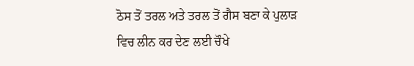ਠੋਸ ਤੋਂ ਤਰਲ ਅਤੇ ਤਰਲ ਤੋਂ ਗੈਸ ਬਣਾ ਕੇ ਪੁਲਾੜ ਵਿਚ ਲੀਨ ਕਰ ਦੇਣ ਲਈ ਚੌਖੇ